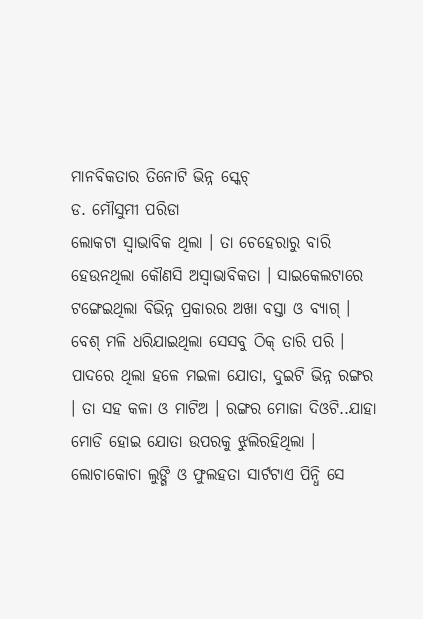ମାନବିକତାର ତିନୋଟି ଭିନ୍ନ ସ୍କେଚ୍
ଡ. ମୌସୁମୀ ପରିଡା
ଲୋକଟା ସ୍ୱାଭାବିକ ଥିଲା । ତା ଚେହେରାରୁ ବାରି ହେଉନଥିଲା କୌଣସି ଅସ୍ୱାଭାବିକତା । ସାଇକେଲଟାରେ ଟଙ୍ଗେଇଥିଲା ବିଭିନ୍ନ ପ୍ରକାରର ଅଖା ବସ୍ତା ଓ ବ୍ୟାଗ୍ । ବେଶ୍ ମଳି ଧରିଯାଇଥିଲା ସେସବୁ ଠିକ୍ ତାରି ପରି । ପାଦରେ ଥିଲା ହଳେ ମଇଳା ଯୋତା, ଦୁଇଟି ଭିନ୍ନ ରଙ୍ଗର । ତା ସହ କଳା ଓ ମାଟିଅ । ରଙ୍ଗର ମୋଜା ଦିଓଟି..ଯାହା ମୋଡି ହୋଇ ଯୋତା ଉପରକୁ ଝୁଲିରହିଥିଲା । ଲୋଚାକୋଚା ଲୁଙ୍ଗି ଓ ଫୁଲହତା ସାର୍ଟଟାଏ ପିନ୍ଧି ସେ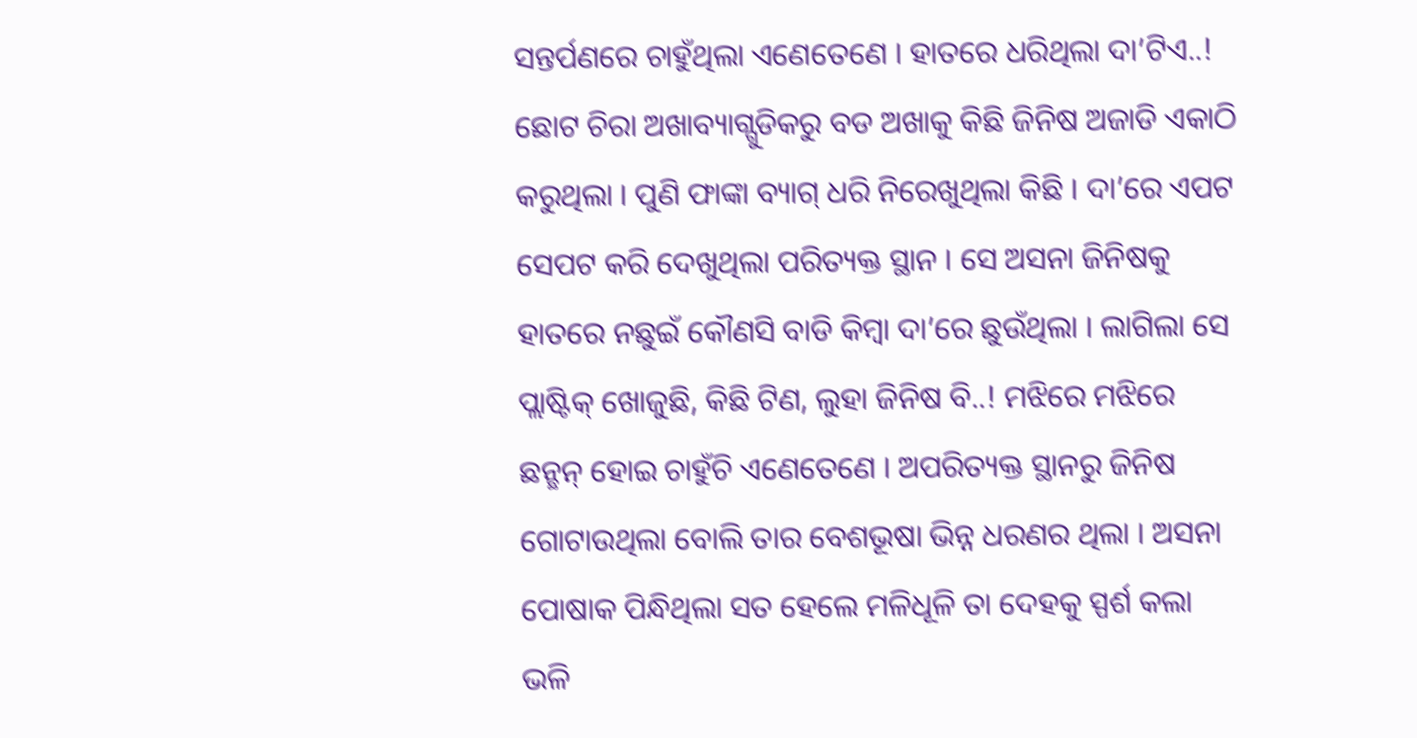ସନ୍ତର୍ପଣରେ ଚାହୁଁଥିଲା ଏଣେତେଣେ । ହାତରେ ଧରିଥିଲା ଦା’ଟିଏ..! ଛୋଟ ଚିରା ଅଖାବ୍ୟାଗ୍ଗୁଡିକରୁ ବଡ ଅଖାକୁ କିଛି ଜିନିଷ ଅଜାଡି ଏକାଠି କରୁଥିଲା । ପୁଣି ଫାଙ୍କା ବ୍ୟାଗ୍ ଧରି ନିରେଖୁଥିଲା କିଛି । ଦା’ରେ ଏପଟ ସେପଟ କରି ଦେଖୁଥିଲା ପରିତ୍ୟକ୍ତ ସ୍ଥାନ । ସେ ଅସନା ଜିନିଷକୁ ହାତରେ ନଛୁଇଁ କୌଣସି ବାଡି କିମ୍ବା ଦା’ରେ ଛୁଉଁଥିଲା । ଲାଗିଲା ସେ ପ୍ଲାଷ୍ଟିକ୍ ଖୋଜୁଛି, କିଛି ଟିଣ, ଲୁହା ଜିନିଷ ବି..! ମଝିରେ ମଝିରେ ଛନ୍ଛନ୍ ହୋଇ ଚାହୁଁଚି ଏଣେତେଣେ । ଅପରିତ୍ୟକ୍ତ ସ୍ଥାନରୁ ଜିନିଷ ଗୋଟାଉଥିଲା ବୋଲି ତାର ବେଶଭୂଷା ଭିନ୍ନ ଧରଣର ଥିଲା । ଅସନା ପୋଷାକ ପିନ୍ଧିଥିଲା ସତ ହେଲେ ମଳିଧୂଳି ତା ଦେହକୁ ସ୍ପର୍ଶ କଲା ଭଳି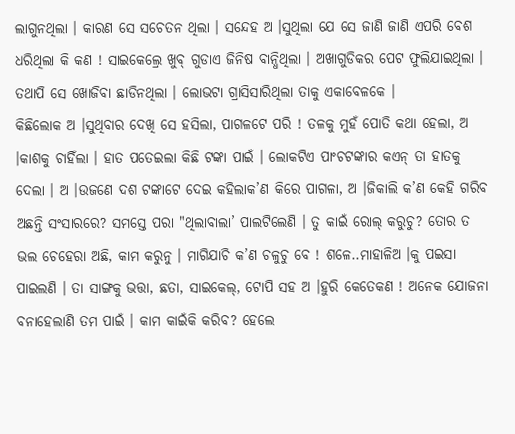ଲାଗୁନଥିଲା । କାରଣ ସେ ସଚେତନ ଥିଲା । ସନ୍ଦେହ ଅ ।ସୁଥିଲା ଯେ ସେ ଜାଣି ଜାଣି ଏପରି ବେଶ ଧରିଥିଲା କି କଣ ! ସାଇକେଲ୍ରେ ଖୁବ୍ ଗୁଡାଏ ଜିନିଷ ବାନ୍ଧିଥିଲା । ଅଖାଗୁଡିକର ପେଟ ଫୁଲିଯାଇଥିଲା । ତଥାପି ସେ ଖୋଜିବା ଛାଡିନଥିଲା । ଲୋଭଟା ଗ୍ରାସିସାରିଥିଲା ତାକୁ ଏକାବେଳକେ ।
କିଛିଲୋକ ଅ ।ସୁଥିବାର ଦେଖି ସେ ହସିଲା, ପାଗଳଟେ ପରି ! ତଳକୁ ମୁହଁ ପୋତି କଥା ହେଲା, ଅ ।କାଶକୁ ଚାହିଁଲା । ହାତ ପତେଇଲା କିଛି ଟଙ୍କା ପାଇଁ । ଲୋକଟିଏ ପାଂଚଟଙ୍କାର କଏନ୍ ତା ହାତକୁ ଦେଲା । ଅ ।ଉଜଣେ ଦଶ ଟଙ୍କାଟେ ଦେଇ କହିଲାକ’ଣ କିରେ ପାଗଳା, ଅ ।ଜିକାଲି କ’ଣ କେହି ଗରିବ ଅଛନ୍ତି ସଂସାରରେ? ସମସ୍ତେ ପରା "ଥିଲାବାଲା’ ପାଲଟିଲେଣି । ତୁ କାଇଁ ରୋଲ୍ କରୁଚୁ? ତୋର ତ ଭଲ ଚେହେରା ଅଛି, କାମ କରୁନୁ । ମାଗିଯାଚି କ’ଣ ଚଳୁଚୁ ବେ ! ଶଳେ..ମାହାଳିଅ ।କୁ ପଇସା ପାଇଲଣି । ତା ସାଙ୍ଗକୁ ଭତ୍ତା, ଛତା, ସାଇକେଲ୍, ଟୋପି ସହ ଅ ।ହୁରି କେତେକଣ ! ଅନେକ ଯୋଜନା ବନାହେଲାଣି ତମ ପାଇଁ । କାମ କାଇଁକି କରିବ? ହେଲେ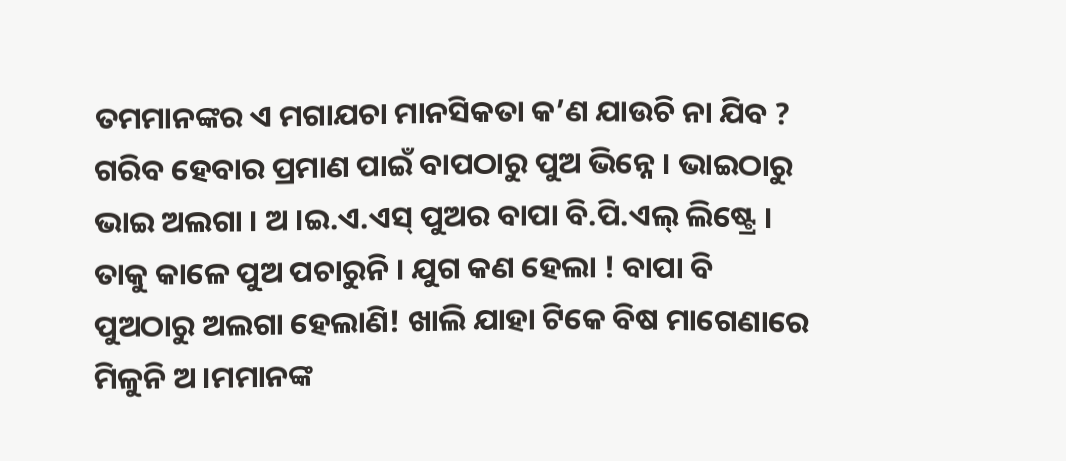ତମମାନଙ୍କର ଏ ମଗାଯଚା ମାନସିକତା କ’ଣ ଯାଉଚି ନା ଯିବ ?
ଗରିବ ହେବାର ପ୍ରମାଣ ପାଇଁ ବାପଠାରୁ ପୁଅ ଭିନ୍ନେ । ଭାଇଠାରୁ ଭାଇ ଅଲଗା । ଅ ।ଇ.ଏ.ଏସ୍ ପୁଅର ବାପା ବି.ପି.ଏଲ୍ ଲିଷ୍ଟ୍ରେ । ତାକୁ କାଳେ ପୁଅ ପଚାରୁନି । ଯୁଗ କଣ ହେଲା ! ବାପା ବି ପୁଅଠାରୁ ଅଲଗା ହେଲାଣି! ଖାଲି ଯାହା ଟିକେ ବିଷ ମାଗେଣାରେ ମିଳୁନି ଅ ।ମମାନଙ୍କ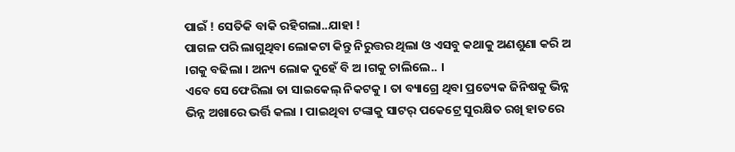ପାଇଁ ! ସେତିକି ବାକି ରହିଗଲା..ଯାହା !
ପାଗଳ ପରି ଲାଗୁଥିବା ଲୋକଟା କିନ୍ତୁ ନିରୁତ୍ତର ଥିଲା ଓ ଏସବୁ କଥାକୁ ଅଣଶୁଣା କରି ଅ ।ଗକୁ ବଢିଲା । ଅନ୍ୟ ଲୋକ ଦୁହେଁ ବି ଅ ।ଗକୁ ଚାଲିଲେ.. ।
ଏବେ ସେ ଫେରିଲା ତା ସାଇକେଲ୍ ନିକଟକୁ । ତା ବ୍ୟାଗ୍ରେ ଥିବା ପ୍ରତ୍ୟେକ ଜିନିଷକୁ ଭିନ୍ନ ଭିନ୍ନ ଅଖାରେ ଭର୍ତ୍ତି କଲା । ପାଇଥିବା ଟଙ୍କାକୁ ସାଟର୍ ପକେଟ୍ରେ ସୁରକ୍ଷିତ ରଖି ହାତରେ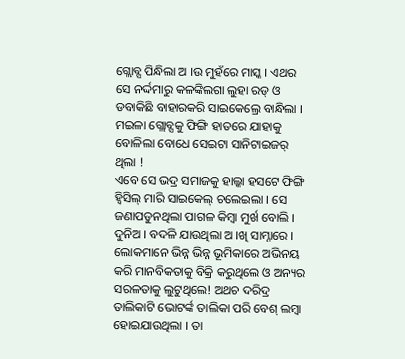ଗ୍ଲୋବ୍ସ ପିନ୍ଧିଲା ଅ ।ଉ ମୁହଁରେ ମାସ୍କ । ଏଥର ସେ ନର୍ଦ୍ଦମାରୁ କଳଙ୍କିଲଗା ଲୁହା ରଡ୍ ଓ ଡବାକିଛି ବାହାରକରି ସାଇକେଲ୍ରେ ବାନ୍ଧିଲା । ମଇଳା ଗ୍ଲୋବ୍ସକୁ ଫିଙ୍ଗି ହାତରେ ଯାହାକୁ ବୋଳିଲା ବୋଧେ ସେଇଟା ସାନିଟାଇଜର୍ ଥିଲା !
ଏବେ ସେ ଭଦ୍ର ସମାଜକୁ ହାଲ୍କା ହସଟେ ଫିଙ୍ଗି ହ୍ୱିସିଲ୍ ମାରି ସାଇକେଲ୍ ଚଲେଇଲା । ସେ ଜଣାପଡୁନଥିଲା ପାଗଳ କିମ୍ବା ମୁର୍ଖ ବୋଲି । ଦୁନିଅ । ବଦଳି ଯାଉଥିଲା ଅ ।ଖି ସାମ୍ନାରେ । ଲୋକମାନେ ଭିନ୍ନ ଭିନ୍ନ ଭୂମିକାରେ ଅଭିନୟ କରି ମାନବିକତାକୁ ବିକ୍ରି କରୁଥିଲେ ଓ ଅନ୍ୟର ସରଳତାକୁ ଲୁଟୁଥିଲେ! ଅଥଚ ଦରିଦ୍ର ତାଲିକାଟି ଭୋଟର୍ଙ୍କ ତାଲିକା ପରି ବେଶ୍ ଲମ୍ବା ହୋଇଯାଉଥିଲା । ତା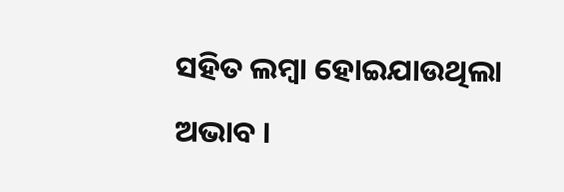ସହିତ ଲମ୍ବା ହୋଇଯାଉଥିଲା ଅଭାବ ।